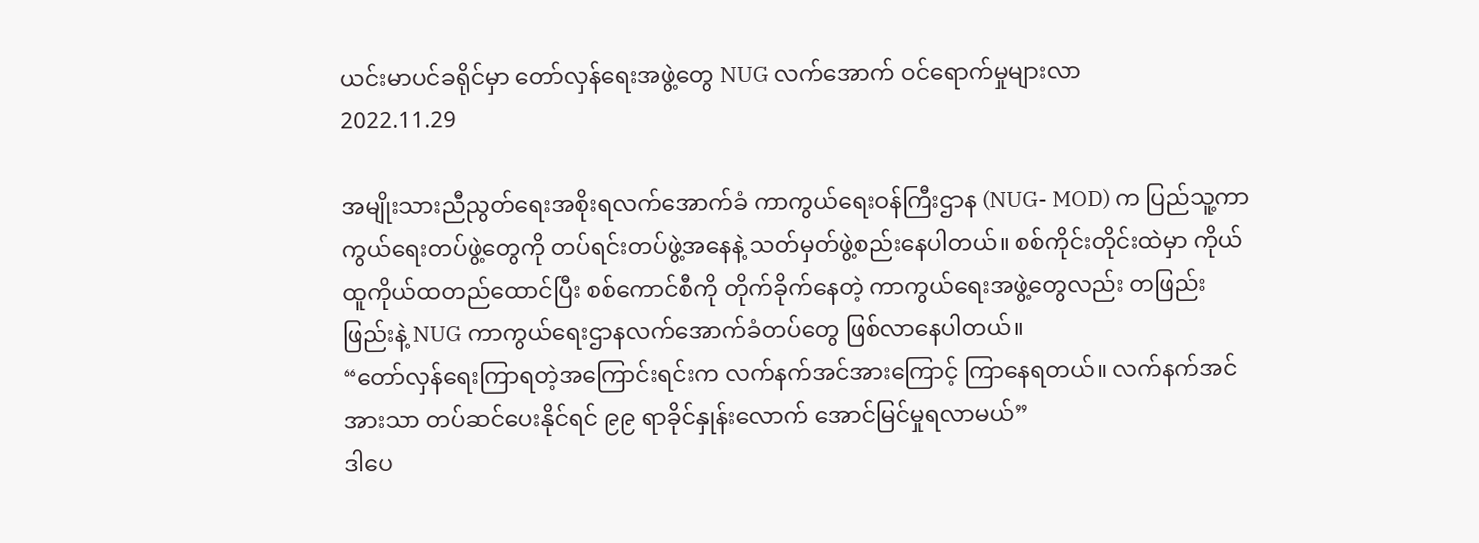ယင်းမာပင်ခရိုင်မှာ တော်လှန်ရေးအဖွဲ့တွေ NUG လက်အောက် ဝင်ရောက်မှုများလာ
2022.11.29

အမျိုးသားညီညွတ်ရေးအစိုးရလက်အောက်ခံ ကာကွယ်ရေးဝန်ကြီးဌာန (NUG- MOD) က ပြည်သူ့ကာကွယ်ရေးတပ်ဖွဲ့တွေကို တပ်ရင်းတပ်ဖွဲ့အနေနဲ့ သတ်မှတ်ဖွဲ့စည်းနေပါတယ်။ စစ်ကိုင်းတိုင်းထဲမှာ ကိုယ်ထူကိုယ်ထတည်ထောင်ပြီး စစ်ကောင်စီကို တိုက်ခိုက်နေတဲ့ ကာကွယ်ရေးအဖွဲ့တွေလည်း တဖြည်းဖြည်းနဲ့ NUG ကာကွယ်ရေးဌာနလက်အောက်ခံတပ်တွေ ဖြစ်လာနေပါတယ်။
“တော်လှန်ရေးကြာရတဲ့အကြောင်းရင်းက လက်နက်အင်အားကြောင့် ကြာနေရတယ်။ လက်နက်အင်အားသာ တပ်ဆင်ပေးနိုင်ရင် ၉၉ ရာခိုင်နှုန်းလောက် အောင်မြင်မှုရလာမယ်”
ဒါပေ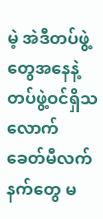မဲ့ အဲဒီတပ်ဖွဲ့တွေအနေနဲ့ တပ်ဖွဲ့ဝင်ရှိသလောက် ခေတ်မီလက်နက်တွေ မ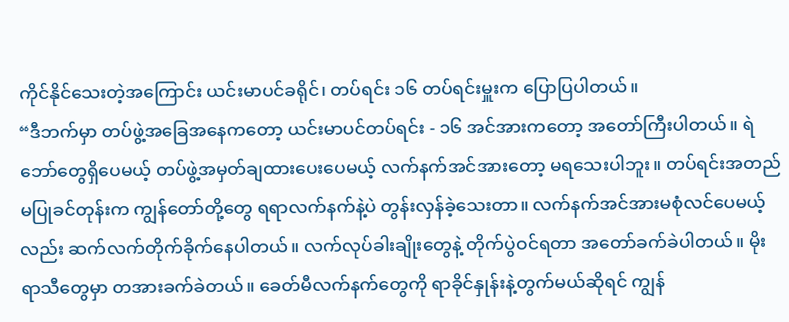ကိုင်နိုင်သေးတဲ့အကြောင်း ယင်းမာပင်ခရိုင်၊ တပ်ရင်း ၁၆ တပ်ရင်းမှူးက ပြောပြပါတယ်။
“ဒီဘက်မှာ တပ်ဖွဲ့အခြေအနေကတော့ ယင်းမာပင်တပ်ရင်း - ၁၆ အင်အားကတော့ အတော်ကြီးပါတယ်။ ရဲဘော်တွေရှိပေမယ့် တပ်ဖွဲ့အမှတ်ချထားပေးပေမယ့် လက်နက်အင်အားတော့ မရသေးပါဘူး။ တပ်ရင်းအတည်မပြုခင်တုန်းက ကျွန်တော်တို့တွေ ရရာလက်နက်နဲ့ပဲ တွန်းလှန်ခဲ့သေးတာ။ လက်နက်အင်အားမစုံလင်ပေမယ့်လည်း ဆက်လက်တိုက်ခိုက်နေပါတယ်။ လက်လုပ်ခါးချိုးတွေနဲ့ တိုက်ပွဲဝင်ရတာ အတော်ခက်ခဲပါတယ်။ မိုးရာသီတွေမှာ တအားခက်ခဲတယ်။ ခေတ်မီလက်နက်တွေကို ရာခိုင်နှုန်းနဲ့တွက်မယ်ဆိုရင် ကျွန်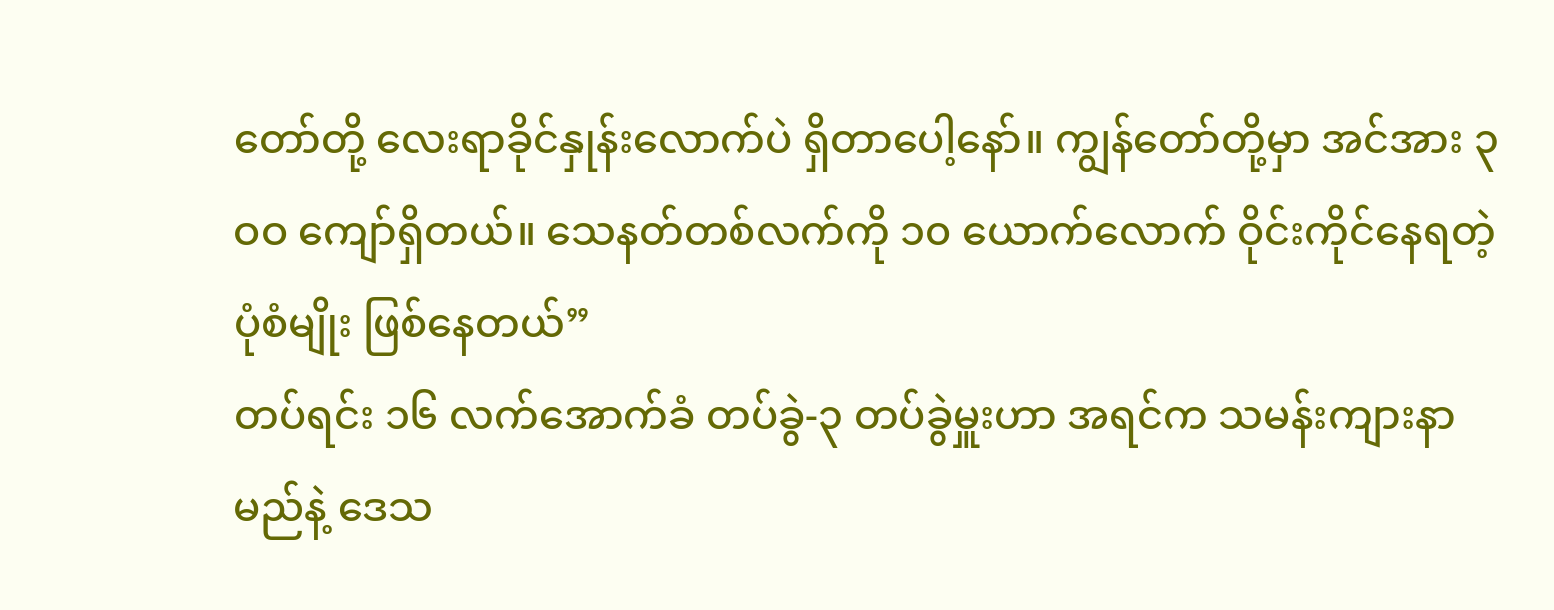တော်တို့ လေးရာခိုင်နှုန်းလောက်ပဲ ရှိတာပေါ့နော်။ ကျွန်တော်တို့မှာ အင်အား ၃ဝဝ ကျော်ရှိတယ်။ သေနတ်တစ်လက်ကို ၁၀ ယောက်လောက် ဝိုင်းကိုင်နေရတဲ့ပုံစံမျိုး ဖြစ်နေတယ်”
တပ်ရင်း ၁၆ လက်အောက်ခံ တပ်ခွဲ-၃ တပ်ခွဲမှူးဟာ အရင်က သမန်းကျားနာမည်နဲ့ ဒေသ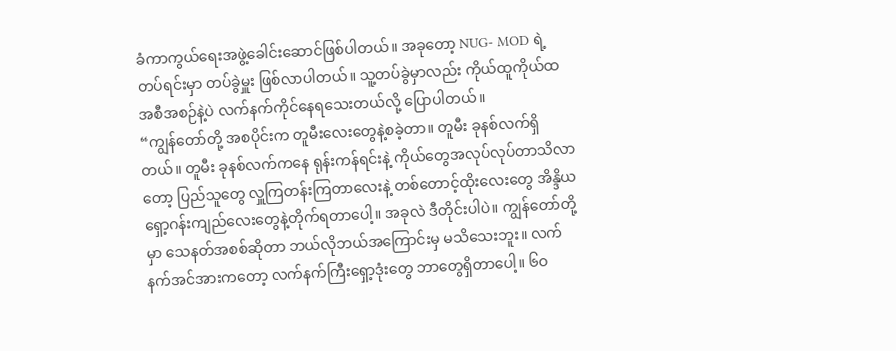ခံကာကွယ်ရေးအဖွဲ့ခေါင်းဆောင်ဖြစ်ပါတယ်။ အခုတော့ NUG- MOD ရဲ့တပ်ရင်းမှာ တပ်ခွဲမှူး ဖြစ်လာပါတယ်။ သူ့တပ်ခွဲမှာလည်း ကိုယ်ထူကိုယ်ထအစီအစဉ်နဲ့ပဲ လက်နက်ကိုင်နေရသေးတယ်လို့ ပြောပါတယ်။
“ကျွန်တော်တို့ အစပိုင်းက တူမီးလေးတွေနဲ့စခဲ့တာ။ တူမီး ခုနစ်လက်ရှိတယ်။ တူမီး ခုနစ်လက်ကနေ ရုန်းကန်ရင်းနဲ့ ကိုယ်တွေအလုပ်လုပ်တာသိလာတော့ ပြည်သူတွေ လှူကြတန်းကြတာလေးနဲ့ တစ်တောင့်ထိုးလေးတွေ အိန္ဒိယရှော့ဂန်းကျည်လေးတွေနဲ့တိုက်ရတာပေါ့။ အခုလဲ ဒီတိုင်းပါပဲ။ ကျွန်တော်တို့မှာ သေနတ်အစစ်ဆိုတာ ဘယ်လိုဘယ်အကြောင်းမှ မသိသေးဘူး။ လက်နက်အင်အားကတော့ လက်နက်ကြီးရှော့ဒုံးတွေ ဘာတွေရှိတာပေါ့။ ၆ဝ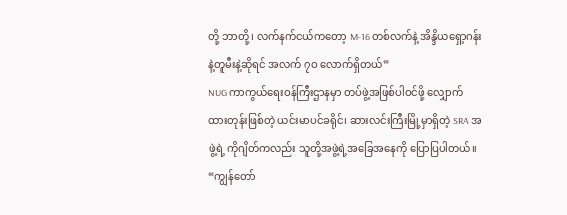တို့ ဘာတို့၊ လက်နက်ငယ်ကတော့ M-16 တစ်လက်နဲ့ အိန္ဒိယရှော့ဂန်းနဲ့တူမီးနဲ့ဆိုရင် အလက် ၇ဝ လောက်ရှိတယ်”
NUG ကာကွယ်ရေးဝန်ကြီးဌာနမှာ တပ်ဖွဲ့အဖြစ်ပါဝင်ဖို့ လျှောက်ထားတုန်းဖြစ်တဲ့ ယင်းမာပင်ခရိုင်၊ ဆားလင်းကြီးမြို့မှာရှိတဲ့ SRA အဖွဲ့ရဲ့ ကိုဂျိတ်ကလည်း သူတို့အဖွဲ့ရဲ့အခြေအနေကို ပြောပြပါတယ်။
“ကျွန်တော်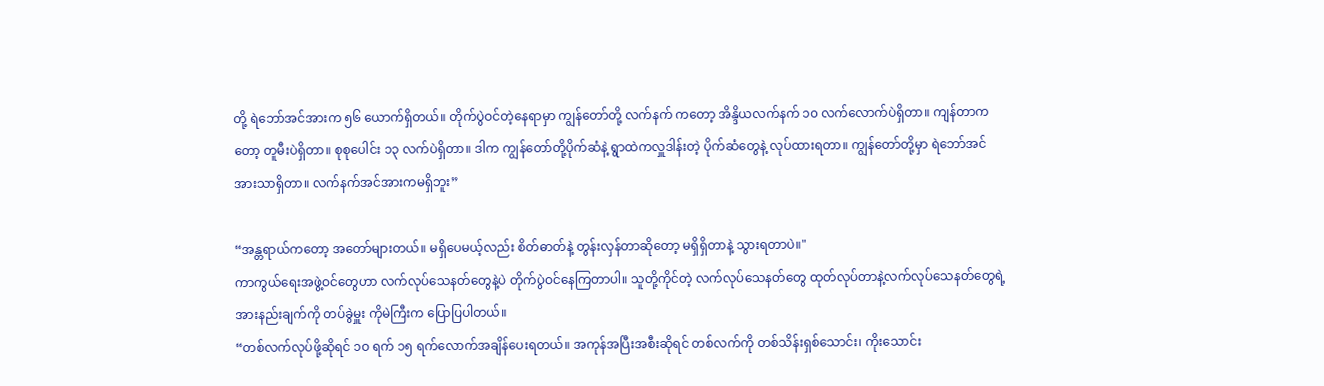တို့ ရဲဘော်အင်အားက ၅၆ ယောက်ရှိတယ်။ တိုက်ပွဲဝင်တဲ့နေရာမှာ ကျွန်တော်တို့ လက်နက် ကတော့ အိန္ဒိယလက်နက် ၁၀ လက်လောက်ပဲရှိတာ။ ကျန်တာကတော့ တူမီးပဲရှိတာ။ စုစုပေါင်း ၁၃ လက်ပဲရှိတာ။ ဒါက ကျွန်တော်တို့ပိုက်ဆံနဲ့ ရွာထဲကလှူဒါန်းတဲ့ ပိုက်ဆံတွေနဲ့ လုပ်ထားရတာ။ ကျွန်တော်တို့မှာ ရဲဘော်အင်အားသာရှိတာ။ လက်နက်အင်အားကမရှိဘူး”

“အန္တရာယ်ကတော့ အတော်များတယ်။ မရှိပေမယ့်လည်း စိတ်ဓာတ်နဲ့ တွန်းလှန်တာဆိုတော့ မရှိရှိတာနဲ့ သွားရတာပဲ။"
ကာကွယ်ရေးအဖွဲ့ဝင်တွေဟာ လက်လုပ်သေနတ်တွေနဲ့ပဲ တိုက်ပွဲဝင်နေကြတာပါ။ သူတို့ကိုင်တဲ့ လက်လုပ်သေနတ်တွေ ထုတ်လုပ်တာနဲ့လက်လုပ်သေနတ်တွေရဲ့ အားနည်းချက်ကို တပ်ခွဲမှူး ကိုမဲကြီးက ပြောပြပါတယ်။
“တစ်လက်လုပ်ဖို့ဆိုရင် ၁ဝ ရက် ၁၅ ရက်လောက်အချိန်ပေးရတယ်။ အကုန်အပြီးအစီးဆိုရင် တစ်လက်ကို တစ်သိန်းရှစ်သောင်း၊ ကိုးသောင်း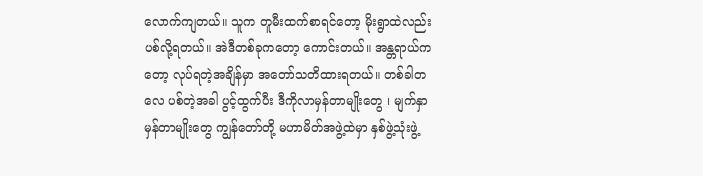လောက်ကျတယ်။ သူက တူမီးထက်စာရင်တော့ မိုးရွာထဲလည်း ပစ်လို့ရတယ်။ အဲဒီတစ်ခုကတော့ ကောင်းတယ်။ အန္တရာယ်ကတော့ လုပ်ရတဲ့အချိန်မှာ အတော်သတိထားရတယ်။ တစ်ခါတလေ ပစ်တဲ့အခါ ပွင့်ထွက်ပီး ဒီကိုလာမှန်တာမျိုးတွေ ၊ မျက်နှာမှန်တာမျိုးတွေ ကျွန်တော်တို့ မဟာမိတ်အဖွဲ့ထဲမှာ နှစ်ဖွဲ့သုံးဖွဲ့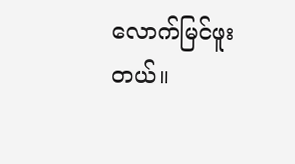လောက်မြင်ဖူးတယ်။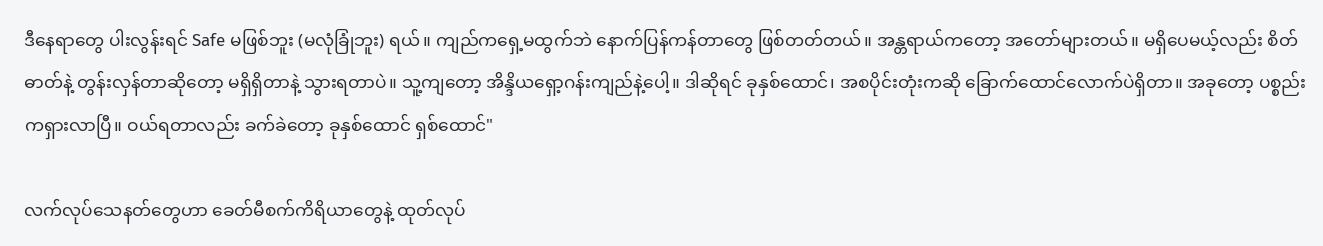ဒီနေရာတွေ ပါးလွန်းရင် Safe မဖြစ်ဘူး (မလုံခြုံဘူး) ရယ်။ ကျည်ကရှေ့မထွက်ဘဲ နောက်ပြန်ကန်တာတွေ ဖြစ်တတ်တယ်။ အန္တရာယ်ကတော့ အတော်များတယ်။ မရှိပေမယ့်လည်း စိတ်ဓာတ်နဲ့ တွန်းလှန်တာဆိုတော့ မရှိရှိတာနဲ့ သွားရတာပဲ။ သူ့ကျတော့ အိန္ဒိယရှော့ဂန်းကျည်နဲ့ပေါ့။ ဒါဆိုရင် ခုနှစ်ထောင်၊ အစပိုင်းတုံးကဆို ခြောက်ထောင်လောက်ပဲရှိတာ။ အခုတော့ ပစ္စည်းကရှားလာပြီ။ ဝယ်ရတာလည်း ခက်ခဲတော့ ခုနှစ်ထောင် ရှစ်ထောင်"

လက်လုပ်သေနတ်တွေဟာ ခေတ်မီစက်ကိရိယာတွေနဲ့ ထုတ်လုပ်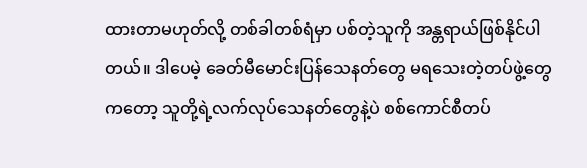ထားတာမဟုတ်လို့ တစ်ခါတစ်ရံမှာ ပစ်တဲ့သူကို အန္တရာယ်ဖြစ်နိုင်ပါတယ်။ ဒါပေမဲ့ ခေတ်မီမောင်းပြန်သေနတ်တွေ မရသေးတဲ့တပ်ဖွဲ့တွေကတော့ သူတို့ရဲ့လက်လုပ်သေနတ်တွေနဲ့ပဲ စစ်ကောင်စီတပ်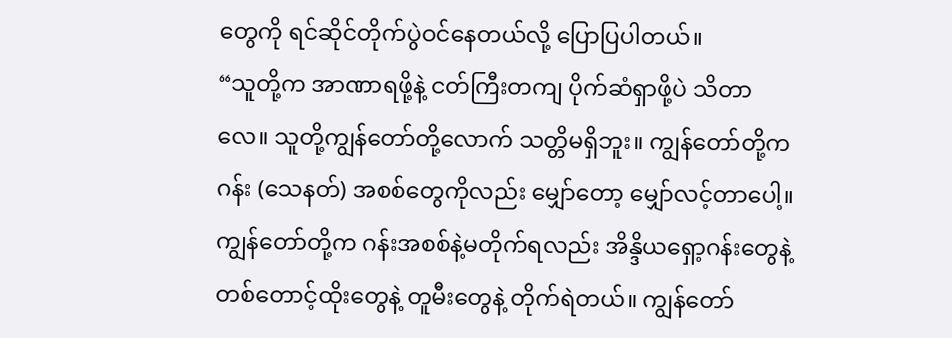တွေကို ရင်ဆိုင်တိုက်ပွဲဝင်နေတယ်လို့ ပြောပြပါတယ်။
“သူတို့က အာဏာရဖို့နဲ့ ငတ်ကြီးတကျ ပိုက်ဆံရှာဖို့ပဲ သိတာလေ။ သူတို့ကျွန်တော်တို့လောက် သတ္တိမရှိဘူး။ ကျွန်တော်တို့က ဂန်း (သေနတ်) အစစ်တွေကိုလည်း မျှော်တော့ မျှော်လင့်တာပေါ့။ ကျွန်တော်တို့က ဂန်းအစစ်နဲ့မတိုက်ရလည်း အိန္ဒိယရှော့ဂန်းတွေနဲ့ တစ်တောင့်ထိုးတွေနဲ့ တူမီးတွေနဲ့ တိုက်ရဲတယ်။ ကျွန်တော်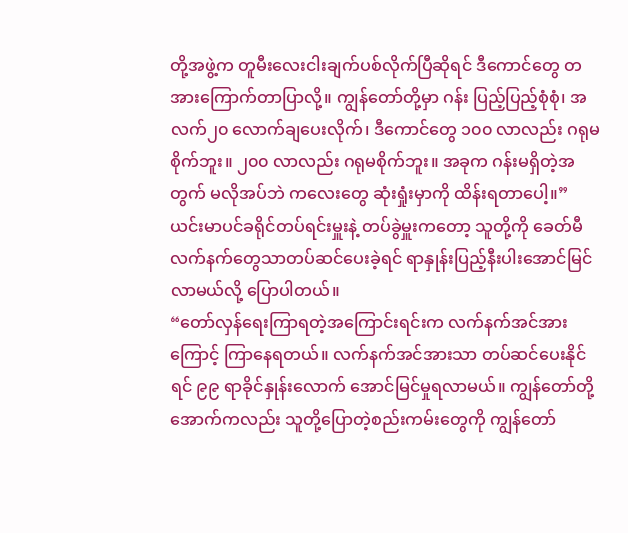တို့အဖွဲ့က တူမီးလေးငါးချက်ပစ်လိုက်ပြီဆိုရင် ဒီကောင်တွေ တအားကြောက်တာပြာလို့။ ကျွန်တော်တို့မှာ ဂန်း ပြည့်ပြည့်စုံစုံ၊ အလက်၂၀ လောက်ချပေးလိုက်၊ ဒီကောင်တွေ ၁၀၀ လာလည်း ဂရုမစိုက်ဘူး။ ၂၀၀ လာလည်း ဂရုမစိုက်ဘူး။ အခုက ဂန်းမရှိတဲ့အတွက် မလိုအပ်ဘဲ ကလေးတွေ ဆုံးရှုံးမှာကို ထိန်းရတာပေါ့။”
ယင်းမာပင်ခရိုင်တပ်ရင်းမှူးနဲ့ တပ်ခွဲမှူးကတော့ သူတို့ကို ခေတ်မီလက်နက်တွေသာတပ်ဆင်ပေးခဲ့ရင် ရာနှုန်းပြည့်နီးပါးအောင်မြင်လာမယ်လို့ ပြောပါတယ်။
“တော်လှန်ရေးကြာရတဲ့အကြောင်းရင်းက လက်နက်အင်အားကြောင့် ကြာနေရတယ်။ လက်နက်အင်အားသာ တပ်ဆင်ပေးနိုင်ရင် ၉၉ ရာခိုင်နှုန်းလောက် အောင်မြင်မှုရလာမယ်။ ကျွန်တော်တို့အောက်ကလည်း သူတို့ပြောတဲ့စည်းကမ်းတွေကို ကျွန်တော်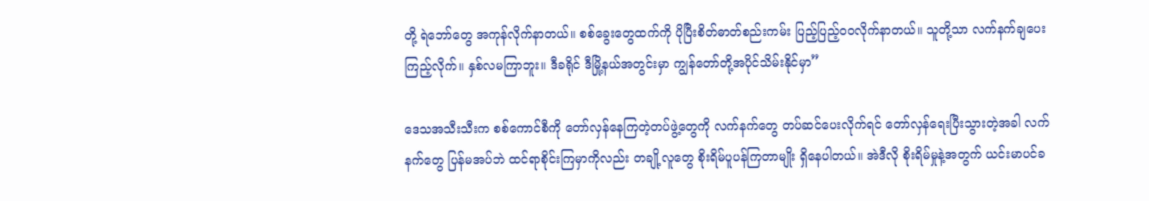တို့ ရဲဘော်တွေ အကုန်လိုက်နာတယ်။ စစ်ခွေးတွေထက်ကို ပိုပြီးစိတ်ဓာတ်စည်းကမ်း ပြည့်ပြည့်ဝဝလိုက်နာတယ်။ သူတို့သာ လက်နက်ချပေးကြည့်လိုက်။ နှစ်လမကြာဘူး။ ဒီခရိုင် ဒီမြို့နယ်အတွင်းမှာ ကျွန်တော်တို့အပိုင်သိမ်းနိုင်မှာ”

ဒေသအသီးသီးက စစ်ကောင်စီကို တော်လှန်နေကြတဲ့တပ်ဖွဲ့တွေကို လက်နက်တွေ တပ်ဆင်ပေးလိုက်ရင် တော်လှန်ရေးပြီးသွားတဲ့အခါ လက်နက်တွေ ပြန်မအပ်ဘဲ ထင်ရာစိုင်းကြမှာကိုလည်း တချို့လူတွေ စိုးရိမ်ပူပန်ကြတာမျိုး ရှိနေပါတယ်။ အဲဒီလို စိုးရိမ်မှုနဲ့အတွက် ယင်းမာပင်ခ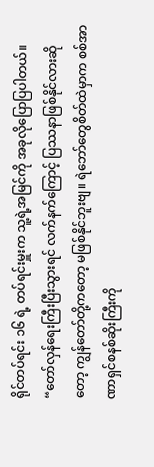ရိုင်တပ်ရင်း ၁၆ ရဲ့ တပ်ရင်းမှူးက သူ့ရဲ့အမြင်ကို အခုလိုပြောပြပါတယ်။
“တော်လှန်ရေးကြီးပြီးသွားရင် လက်နက်ကြောင့် ပြဿနာဖြစ်နိုင်လားဆိုတော့ ကျွန်တော်တို့ကတော့ မဖြစ်နိုင်ဘူးဗျ။ ရဲဘော်တွေစိတ်ထဲမှာက စစ်အာဏာရှင်စနစ်ဆိုးကြီးကို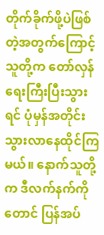တိုက်ခိုက်ဖို့ပဲဖြစ်တဲ့အတွက်ကြောင့် သူတို့က တော်လှန်ရေးကြီးပြီးသွားရင် ပုံမှန်အတိုင်းသွားလာနေထိုင်ကြမယ်။ နောက်သူတို့က ဒီလက်နက်ကိုတောင် ပြန်အပ်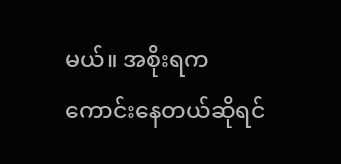မယ်။ အစိုးရက ကောင်းနေတယ်ဆိုရင်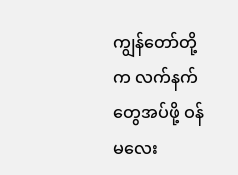ကျွန်တော်တို့က လက်နက်တွေအပ်ဖို့ ဝန်မလေး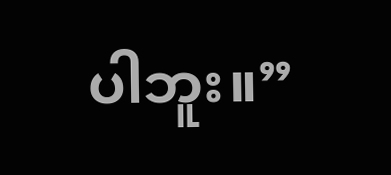ပါဘူး။”